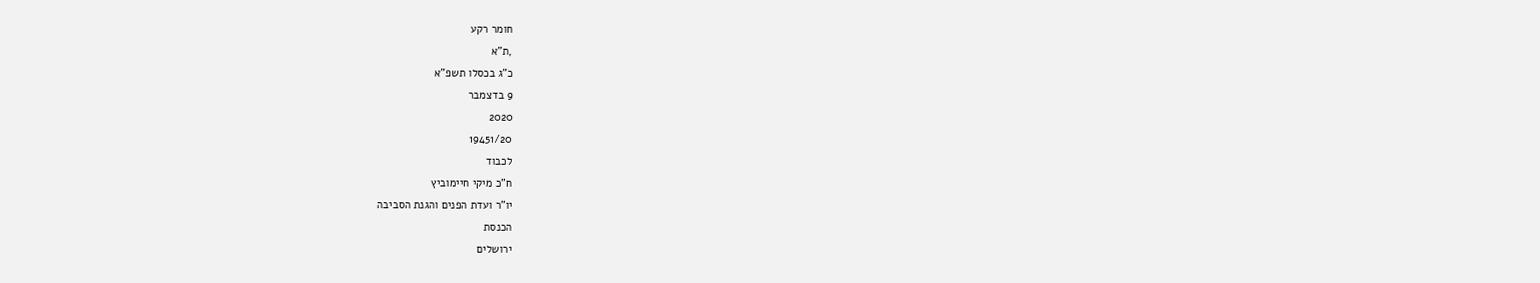חומר רקע
,ת"א
כ"ג בכסלו תשפ"א
9 בדצמבר
2020
19451/20
לכבוד
ח"כ מיקי חיימוביץ
יו"ר ועדת הפנים והגנת הסביבה
הכנסת
ירושלים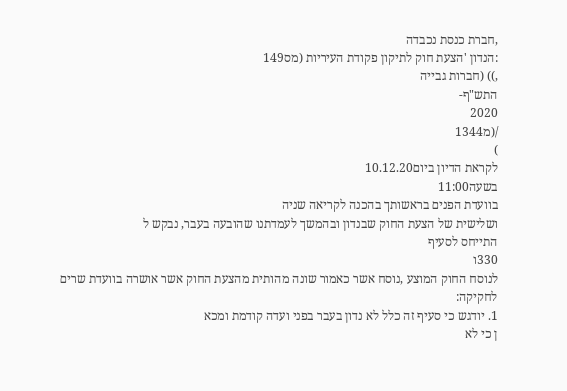,חברת כנסת נכבדה
:הנדון 'הצעת חוק לתיקון פקודת העיריות (מס149
,)) (חברות גבייה
התש"ף-
2020
/(מ1344
)
לקראת הדיון ביום10.12.20
בשעה11:00
בוועדת הפנים בראשותך בהכנה לקריאה שניה
ושלישית של הצעת החוק שבנדון ובהמשך לעמדתנו שהובעה בעבר, נבקש ל
התייחס לסעיף
330ו
לנוסח החוק המוצע ,נוסח אשר כאמור שונה מהותית מהצעת החוק אשר אושרה בוועדת שרים
לחקיקה:
1. יודגש כי סעיף זה כלל לא נדון בעבר בפני ועדה קודמת ומכא
ן כי לא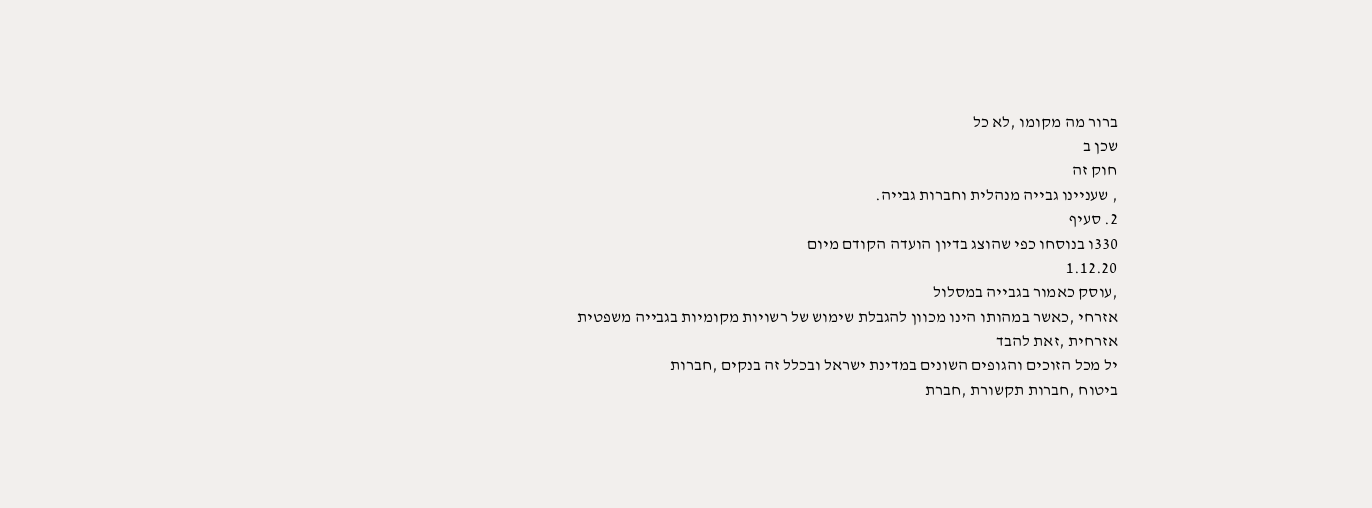ברור מה מקומו ,לא כל
שכן ב
חוק זה
, שעניינו גבייה מנהלית וחברות גבייה.
2. סעיף
330ו בנוסחו כפי שהוצג בדיון הועדה הקודם מיום
1.12.20
,עוסק כאמור בגבייה במסלול
אזרחי ,כאשר במהותו הינו מכוון להגבלת שימוש של רשויות מקומיות בגבייה משפטית
אזרחית ,זאת להבד
יל מכל הזוכים והגופים השונים במדינת ישראל ובכלל זה בנקים ,חברות
ביטוח ,חברות תקשורת ,חברת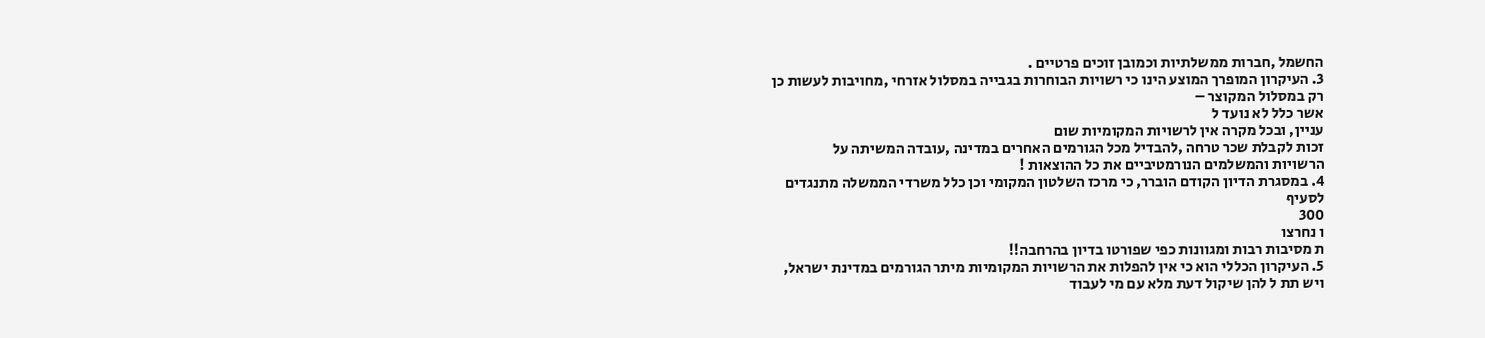החשמל ,חברות ממשלתיות וכמובן זוכים פרטיים .
3. העיקרון המופרך המוצע הינו כי רשויות הבוחרות בגבייה במסלול אזרחי ,מחויבות לעשות כן
רק במסלול המקוצר –
אשר כלל לא נועד ל
עניין, ובכל מקרה אין לרשויות המקומיות שום
זכות לקבלת שכר טרחה ,להבדיל מכל הגורמים האחרים במדינה ,עובדה המשיתה על
הרשויות והמשלמים הנורמטיביים את כל ההוצאות !
4. במסגרת הדיון הקודם הוברר, כי מרכז השלטון המקומי וכן כלל משרדי הממשלה מתנגדים
לסעיף
300
ו נחרצו
ת מסיבות רבות ומגוונות כפי שפורטו בדיון בהרחבה!!
5. העיקרון הכללי הוא כי אין להפלות את הרשויות המקומיות מיתר הגורמים במדינת ישראל,
ויש תת ל להן שיקול דעת מלא עם מי לעבוד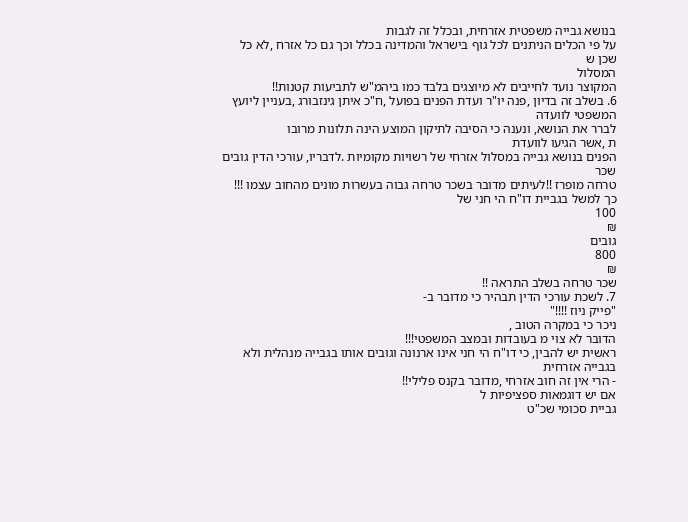בנושא גבייה משפטית אזרחית, ובכלל זה לגבות
על פי הכלים הניתנים לכל גוף בישראל והמדינה בכלל וכך גם כל אזרח ,לא כל שכן ש
המסלול
המקוצר נועד לחייבים לא מיוצגים בלבד כמו ביהמ"ש לתביעות קטנות!!
6. בשלב זה בדיון ,פנה יו"ר ועדת הפנים בפועל ,ח"כ איתן גינזבורג ,בעניין ליועץ המשפטי לוועדה
לברר את הנושא, ונענה כי הסיבה לתיקון המוצע הינה תלונות מרובו
ת ,אשר הגיעו לוועדת
הפנים בנושא גבייה במסלול אזרחי של רשויות מקומיות .לדבריו, עורכי הדין גובים שכר
טרחה מופרז !!לעיתים מדובר בשכר טרחה גבוה בעשרות מונים מהחוב עצמו !!!
כך למשל בגביית דו"ח הי חני של
100
₪
גובים
800
₪
שכר טרחה בשלב התראה !!
7. לשכת עורכי הדין תבהיר כי מדובר ב-
"פייק ניוז !!!!"
ניכר כי במקרה הטוב ,
הדובר לא צוי מ בעובדות ובמצב המשפטי!!!
ראשית יש להבין, כי דו"ח הי חני אינו ארנונה וגובים אותו בגבייה מנהלית ולא בגבייה אזרחית
- הרי אין זה חוב אזרחי ,מדובר בקנס פלילי!!
אם יש דוגמאות ספציפיות ל
גביית סכומי שכ"ט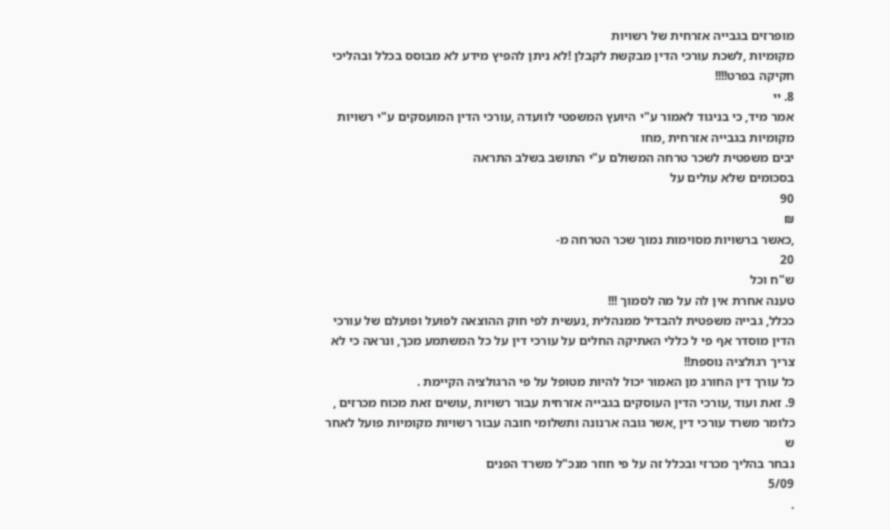מופרזים בגבייה אזרחית של רשויות
מקומיות ,לשכת עורכי הדין מבקשת לקבלן !לא ניתן להפיץ מידע לא מבוסס בכלל ובהליכי
חקיקה בפרט!!!!
8. יי
אמר מיד, כי בניגוד לאמור ע"י היועץ המשפטי לוועדה ,עורכי הדין המועסקים ע"י רשויות
מקומיות בגבייה אזרחית ,מחו
יבים משפטית לשכר טרחה המשולם ע"י התושב בשלב התראה
בסכומים שלא עולים על
90
₪
,כאשר ברשויות מסוימות נמוך שכר הטרחה מ-
20
ש"ח וכל
טענה אחרת אין לה על מה לסמוך !!!
ככלל, גבייה משפטית להבדיל ממנהלית ,נעשית לפי חוק ההוצאה לפועל ופועלם של עורכי
הדין מוסדר אף פי ל כללי האתיקה החלים על עורכי דין על כל המשתמע מכך, ונראה כי לא
צריך רגולציה נוספת!!
כל עורך דין החורג מן האמור יכול להיות מטופל על פי הרגולציה הקיימת .
9. זאת ועוד ,עורכי הדין העוסקים בגבייה אזרחית עבור רשויות ,עושים זאת מכוח מכרזים ,
כלומר משרד עורכי דין ,אשר גובה ארנונה ותשלומי חובה עבור רשויות מקומיות פועל לאחר
ש
נבחר בהליך מכרזי ובכלל זה על פי חוזר מנכ"ל משרד הפנים
5/09
.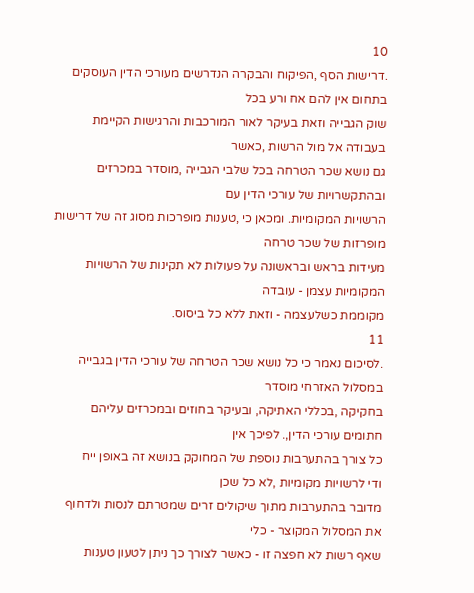10
.דרישות הסף ,הפיקוח והבקרה הנדרשים מעורכי הדין העוסקים בתחום אין להם אח ורע בכל
שוק הגבייה וזאת בעיקר לאור המורכבות והרגישות הקיימת בעבודה אל מול הרשות ,כאשר
גם נושא שכר הטרחה בכל שלבי הגבייה ,מוסדר במכרזים ובהתקשרויות של עורכי הדין עם
הרשויות המקומיות. ומכאן כי ,טענות מופרכות מסוג זה של דרישות מופרזות של שכר טרחה
מעידות בראש ובראשונה על פעולות לא תקינות של הרשויות המקומיות עצמן - עובדה
מקוממת כשלעצמה - וזאת ללא כל ביסוס.
11
.לסיכום נאמר כי כל נושא שכר הטרחה של עורכי הדין בגבייה במסלול האזרחי מוסדר
בחקיקה ,בכללי האתיקה, ובעיקר בחוזים ובמכרזים עליהם חתומים עורכי הדין,. לפיכך אין
כל צורך בהתערבות נוספת של המחוקק בנושא זה באופן ייח
ודי לרשויות מקומיות ,לא כל שכן
מדובר בהתערבות מתוך שיקולים זרים שמטרתם לנסות ולדחוף את המסלול המקוצר - כלי
שאף רשות לא חפצה זו - כאשר לצורך כך ניתן לטעון טענות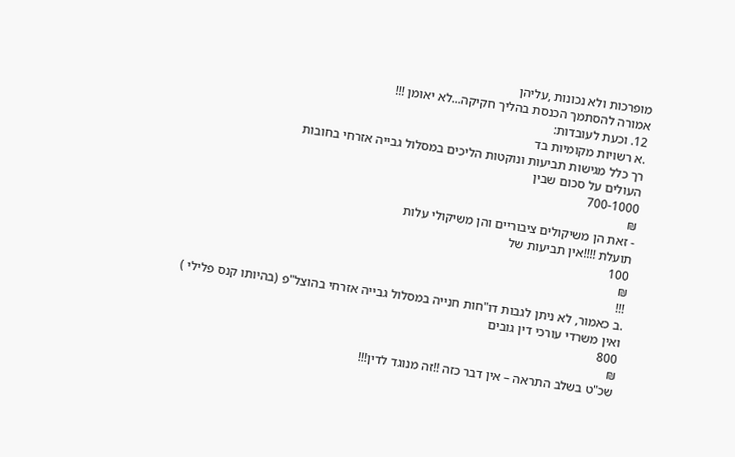מופרכות ולא נכונות ,עליהן
אמורה להסתמך הכנסת בהליך חקיקה...לא יאומן !!!
12. וכעת לעובדות:
.א רשויות מקומיות בד
רך כלל מגישות תביעות ונוקטות הליכים במסלול גבייה אזרחי בחובות
העולים על סכום שבין
700-1000
₪
- זאת הן משיקולים ציבוריים והן משיקולי עלות
תועלת !!!!אין תביעות של
100
₪
!!!
.ב כאמור, לא ניתן לגבות דו"חות חנייה במסלול גבייה אזרחי בהוצל"פ (בהיותו קנס פלילי )
ואין משרדי עורכי דין גובים
800
₪
שכ"ט בשלב התראה – אין דבר כזה !!זה מנוגד לדין!!!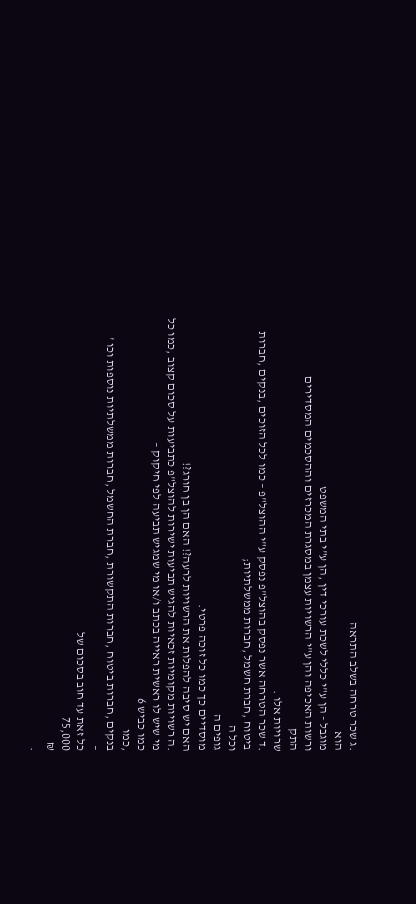.ג שכר טרחה בשלב התראה
הוא
מוגבל - הן ע"י כללי לשכת עורכי דין ,הן ע"י בתי המשפט
ורשות האכיפה והן ע"י הרשויות עצמן במסגרת המכרזים וההסכמים המסדירים
התק
שרויות אלו .
.ד שכר הטרחה אשר נפסק בהוצל"פ נפסק ע"י ההוצל"פ – כמו לכל הזוכים ,בנקים ,חברות
ביטוח ,חברת חשמל ,חברות ממשלתיות;
וכל ה
גופים ה
מוסדיים כך כמו כל זוכה פרטי.
האם יש סיבה להפלות את הרשויות לרעה?! האם הן בן חורג?!
.ה רשויות מקומיות זכאיות להגיש תביעות ישירות להוצל"פ כתביעות על סכום קצוב ,כמו כל
מי שיש לו ראשית ראייה בכתב ו/או מי שמגיש תביעה לפי חיקוק –
כמו כביש 6
,כמו
בנקים ,חברות ביטוח ,חברות התקשורת ,חברת החשמל ,חברות ממשלתיות נוספות וכו '
–
כל זאת עד חוב בסכום של
75,000
₪
.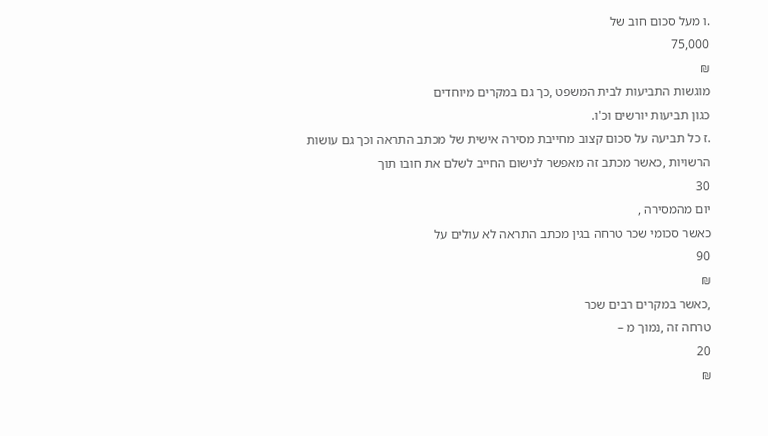.ו מעל סכום חוב של
75,000
₪
מוגשות התביעות לבית המשפט ,כך גם במקרים מיוחדים
כגון תביעות יורשים וכ'ו.
.ז כל תביעה על סכום קצוב מחייבת מסירה אישית של מכתב התראה וכך גם עושות
הרשויות ,כאשר מכתב זה מאפשר לנישום החייב לשלם את חובו תוך
30
יום מהמסירה ,
כאשר סכומי שכר טרחה בגין מכתב התראה לא עולים על
90
₪
,כאשר במקרים רבים שכר
טרחה זה ,נמוך מ –
20
₪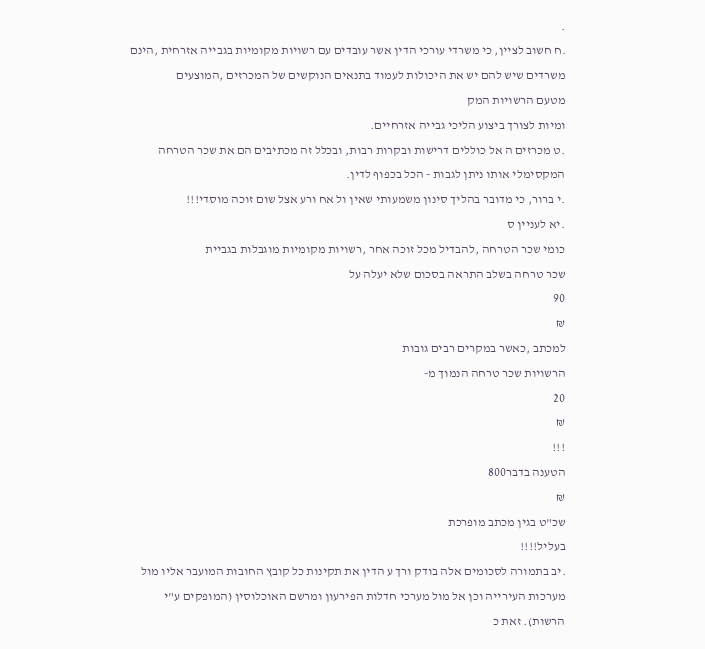.
.ח חשוב לציין, כי משרדי עורכי הדין אשר עובדים עם רשויות מקומיות בגבייה אזרחית ,הינם
משרדים שיש להם יש את היכולות לעמוד בתנאים הנוקשים של המכרזים ,המוצעים
מטעם הרשויות המק
ומיות לצורך ביצוע הליכי גבייה אזרחיים.
.ט מכרזים ה אל כוללים דרישות ובקרות רבות, ובכלל זה מכתיבים הם את שכר הטרחה
המקסימלי אותו ניתן לגבות - הכל בכפוף לדין.
.י ברור, כי מדובר בהליך סינון משמעותי שאין ול אח ורע אצל שום זוכה מוסדי!!!
.יא לעניין ס
כומי שכר הטרחה ,להבדיל מכל זוכה אחר ,רשויות מקומיות מוגבלות בגביית
שכר טרחה בשלב התראה בסכום שלא יעלה על
90
₪
למכתב ,כאשר במקרים רבים גובות
הרשויות שכר טרחה הנמוך מ-
20
₪
!!!
הטענה בדבר800
₪
שכ"ט בגין מכתב מופרכת
בעליל!!!!
.יב בתמורה לסכומים אלה בודק ורך ע הדין את תקינות כל קובץ החובות המועבר אליו מול
מערכות העירייה וכן אל מול מערכי חדלות הפירעון ומרשם האוכלוסין (המופקים ע"י
הרשות). זאת כ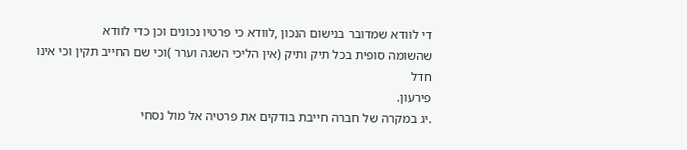די לוודא שמדובר בנישום הנכון ,לוודא כי פרטיו נכונים וכן כדי לוודא
שהשומה סופית בכל תיק ותיק (אין הליכי השגה וערר )וכי שם החייב תקין וכי אינו חדל
פירעון.
.יג במקרה של חברה חייבת בודקים את פרטיה אל מול נסחי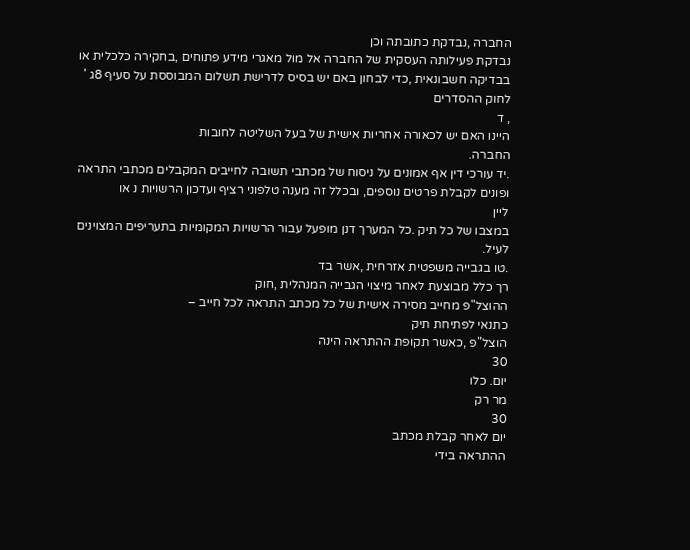החברה ,נבדקת כתובתה וכן
נבדקת פעילותה העסקית של החברה אל מול מאגרי מידע פתוחים ,בחקירה כלכלית או
בבדיקה חשבונאית ,כדי לבחון באם יש בסיס לדרישת תשלום המבוססת על סעיף 8ג '
לחוק ההסדרים
, ד
היינו האם יש לכאורה אחריות אישית של בעל השליטה לחובות
החברה.
.יד עורכי דין אף אמונים על ניסוח של מכתבי תשובה לחייבים המקבלים מכתבי התראה
ופונים לקבלת פרטים נוספים, ובכלל זה מענה טלפוני רציף ועדכון הרשויות נ או
ליין
במצבו של כל תיק .כל המערך דנן מופעל עבור הרשויות המקומיות בתעריפים המצוינים
לעיל.
.טו בגבייה משפטית אזרחית ,אשר בד
רך כלל מבוצעת לאחר מיצוי הגבייה המנהלית ,חוק
ההוצל"פ מחייב מסירה אישית של כל מכתב התראה לכל חייב –
כתנאי לפתיחת תיק
הוצל"פ ,כאשר תקופת ההתראה הינה
30
יום. כלו
מר רק
30
יום לאחר קבלת מכתב
ההתראה בידי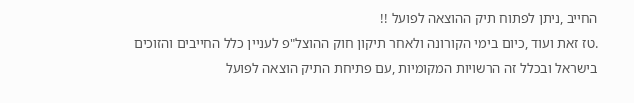החייב ,ניתן לפתוח תיק ההוצאה לפועל !!
.טז זאת ועוד ,כיום בימי הקורונה ולאחר תיקון חוק ההוצל"פ לעניין כלל החייבים והזוכים
בישראל ובכלל זה הרשויות המקומיות ,עם פתיחת התיק הוצאה לפועל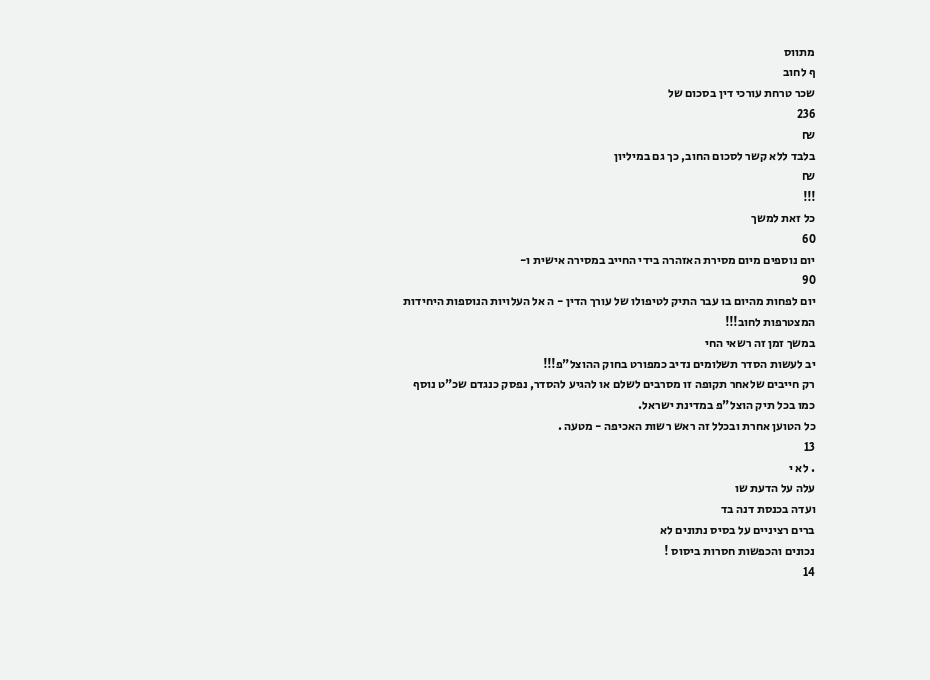מתווס
ף לחוב
שכר טרחת עורכי דין בסכום של
236
₪
בלבד ללא קשר לסכום החוב, כך גם במיליון
₪
!!!
כל זאת למשך
60
יום נוספים מיום מסירת האזהרה בידי החייב במסירה אישית ו-
90
יום לפחות מהיום בו עבר התיק לטיפולו של עורך הדין - ה אל העלויות הנוספות היחידות
המצטרפות לחוב!!!
במשך זמן זה רשאי החי
יב לעשות הסדר תשלומים נדיב כמפורט בחוק ההוצל"פ!!!
רק חייבים שלאחר תקופה זו מסרבים לשלם או להגיע להסדר, נפסק כנגדם שכ"ט נוסף
כמו בכל תיק הוצל"פ במדינת ישראל.
כל הטוען אחרת ובכלל זה ראש רשות האכיפה - מטעה .
13
. לא י
עלה על הדעת שו
ועדה בכנסת דנה בד
ברים רציניים על בסיס נתונים לא
נכונים והכפשות חסרות ביסוס !
14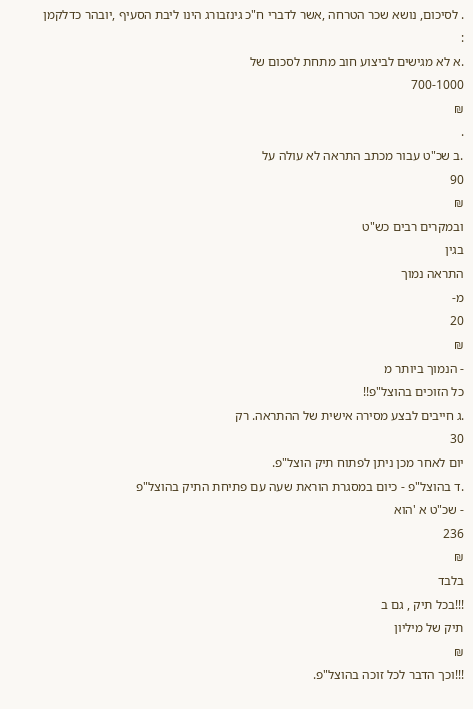. לסיכום, נושא שכר הטרחה ,אשר לדברי ח"כ גינזבורג הינו ליבת הסעיף ,יובהר כדלקמן :
.א לא מגישים לביצוע חוב מתחת לסכום של
700-1000
₪
.
.ב שכ"ט עבור מכתב התראה לא עולה על
90
₪
ובמקרים רבים כש"ט
בגין
התראה נמוך
מ-
20
₪
- הנמוך ביותר מ
כל הזוכים בהוצל"פ!!
.ג חייבים לבצע מסירה אישית של ההתראה. רק
30
יום לאחר מכן ניתן לפתוח תיק הוצל"פ.
.ד בהוצל"פ - כיום במסגרת הוראת שעה עם פתיחת התיק בהוצל"פ
- שכ"ט א 'הוא
236
₪
בלבד
!!!בכל תיק , גם ב
תיק של מיליון
₪
!!!וכך הדבר לכל זוכה בהוצל"פ.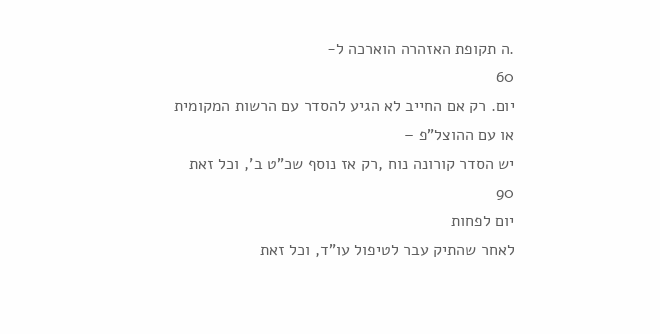.ה תקופת האזהרה הוארכה ל-
60
יום. רק אם החייב לא הגיע להסדר עם הרשות המקומית
או עם ההוצל"פ –
יש הסדר קורונה נוח ,רק אז נוסף שכ"ט ב', וכל זאת
90
יום לפחות
לאחר שהתיק עבר לטיפול עו"ד, וכל זאת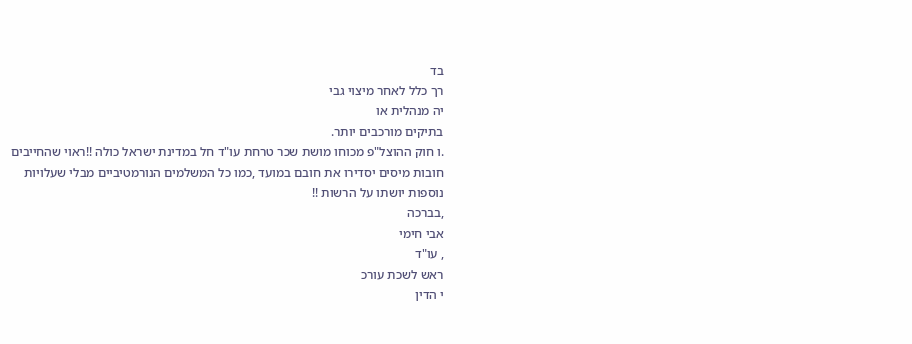בד
רך כלל לאחר מיצוי גבי
יה מנהלית או
בתיקים מורכבים יותר.
.ו חוק ההוצל"פ מכוחו מושת שכר טרחת עו"ד חל במדינת ישראל כולה !!ראוי שהחייבים
חובות מיסים יסדירו את חובם במועד ,כמו כל המשלמים הנורמטיביים מבלי שעלויות
נוספות יושתו על הרשות !!
,בברכה
אבי חימי
, עו"ד
ראש לשכת עורכ
י הדין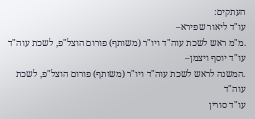העתקים:
עו"ד ליאור שפירא–
.מ"מ ראש לשכת עוה"ד ויו"ר (משותף) פורום הוצל"פ, לשכת עוה"ד
עו"ד יוסף ויצמן–
.המשנה לראש לשכת עוה"ד ויו"ר (משותף) פורום הוצל"פ, לשכת עוה"ד
עו"ד סורין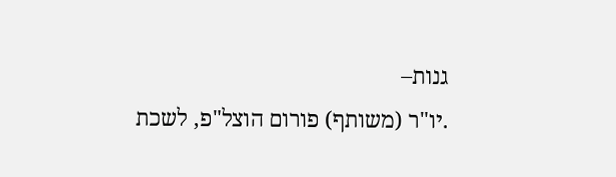גנות–
.יו"ר (משותף) פורום הוצל"פ, לשכת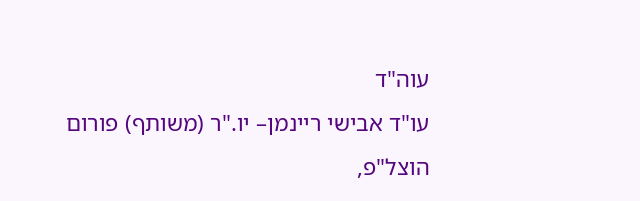עוה"ד
עו"ד אבישי ריינמן– יו."ר (משותף) פורום הוצל"פ,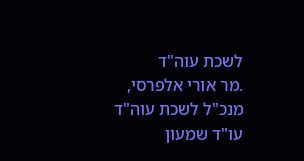לשכת עוה"ד
.מר אורי אלפרסי, מנכ"ל לשכת עוה"ד
עו"ד שמעון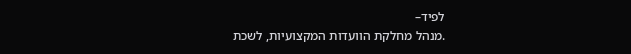לפיד–
.מנהל מחלקת הוועדות המקצועיות, לשכת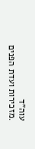עוה"ד
.מזכירות ועדת הפנים